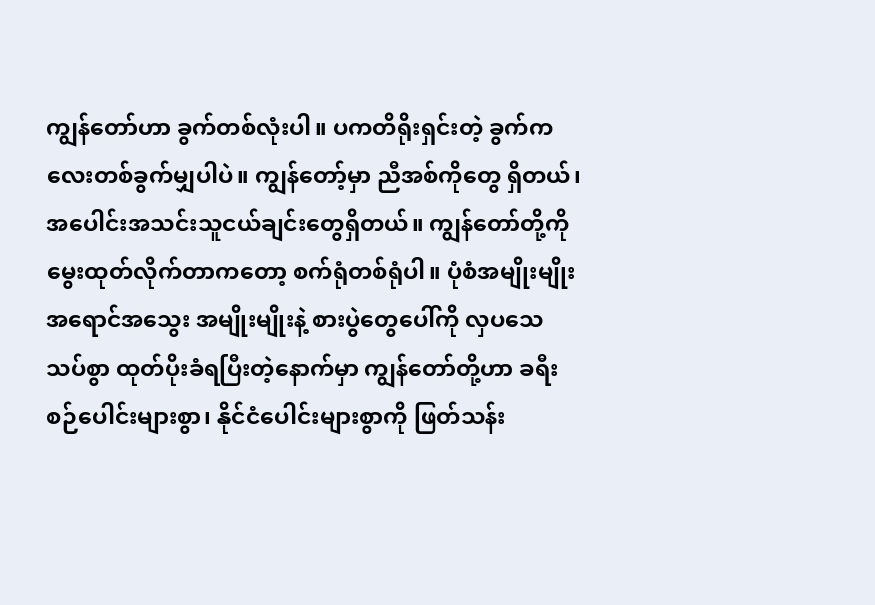ကျွန်တော်ဟာ ခွက်တစ်လုံးပါ။ ပကတိရိုးရှင်းတဲ့ ခွက်ကလေးတစ်ခွက်မျှပါပဲ။ ကျွန်တော့်မှာ ညီအစ်ကိုတွေ ရှိတယ်၊ အပေါင်းအသင်းသူငယ်ချင်းတွေရှိတယ်။ ကျွန်တော်တို့ကို မွေးထုတ်လိုက်တာကတော့ စက်ရုံတစ်ရုံပါ။ ပုံစံအမျိုးမျိုး အရောင်အသွေး အမျိုးမျိုးနဲ့ စားပွဲတွေပေါ်ကို လှပသေသပ်စွာ ထုတ်ပိုးခံရပြီးတဲ့နောက်မှာ ကျွန်တော်တို့ဟာ ခရီးစဉ်ပေါင်းများစွာ၊ နိုင်ငံပေါင်းများစွာကို ဖြတ်သန်း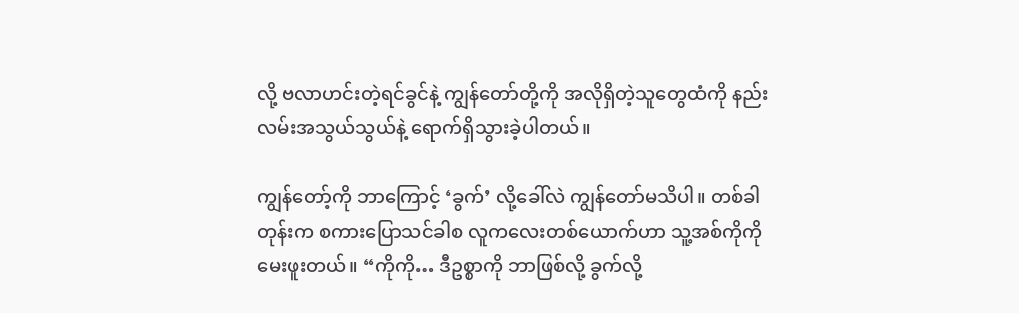လို့ ဗလာဟင်းတဲ့ရင်ခွင်နဲ့ ကျွန်တော်တို့ကို အလိုရှိတဲ့သူတွေထံကို နည်းလမ်းအသွယ်သွယ်နဲ့ ရောက်ရှိသွားခဲ့ပါတယ်။

ကျွန်တော့်ကို ဘာကြောင့် ‘ခွက်’ လို့ခေါ်လဲ ကျွန်တော်မသိပါ။ တစ်ခါတုန်းက စကားပြောသင်ခါစ လူကလေးတစ်ယောက်ဟာ သူ့အစ်ကိုကိုမေးဖူးတယ်။ “ကိုကို… ဒီဥစ္စာကို ဘာဖြစ်လို့ ခွက်လို့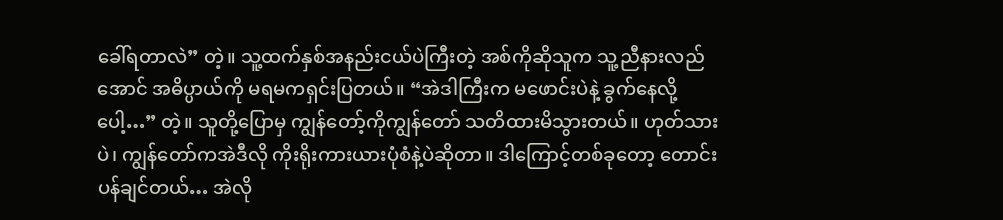ခေါ်ရတာလဲ” တဲ့။ သူ့ထက်နှစ်အနည်းငယ်ပဲကြီးတဲ့ အစ်ကိုဆိုသူက သူ့ညီနားလည်အောင် အဓိပ္ပာယ်ကို မရမကရှင်းပြတယ်။ “အဲဒါကြီးက မဖောင်းပဲနဲ့ ခွက်နေလို့ပေါ့…” တဲ့။ သူတို့ပြောမှ ကျွန်တော့်ကိုကျွန်တော် သတိထားမိသွားတယ်။ ဟုတ်သားပဲ၊ ကျွန်တော်ကအဲဒီလို ကိုးရိုးကားယားပုံစံနဲ့ပဲဆိုတာ။ ဒါကြောင့်တစ်ခုတော့ တောင်းပန်ချင်တယ်… အဲလို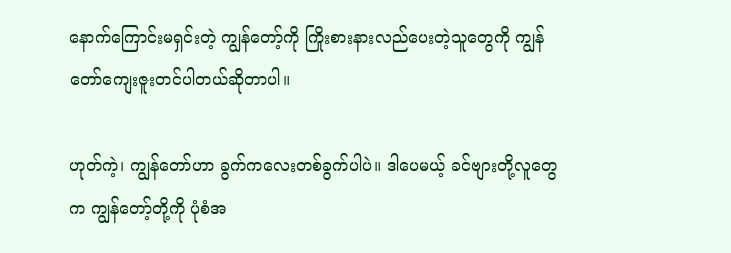နောက်ကြောင်းမရှင်းတဲ့ ကျွန်တော့်ကို ကြိုးစားနားလည်ပေးတဲ့သူတွေကို ကျွန်တော်ကျေးဇူးတင်ပါတယ်ဆိုတာပါ။

ဟုတ်ကဲ့၊ ကျွန်တော်ဟာ ခွက်ကလေးတစ်ခွက်ပါပဲ။ ဒါပေမယ့် ခင်ဗျားတို့လူတွေက ကျွန်တော့်တို့ကို ပုံစံအ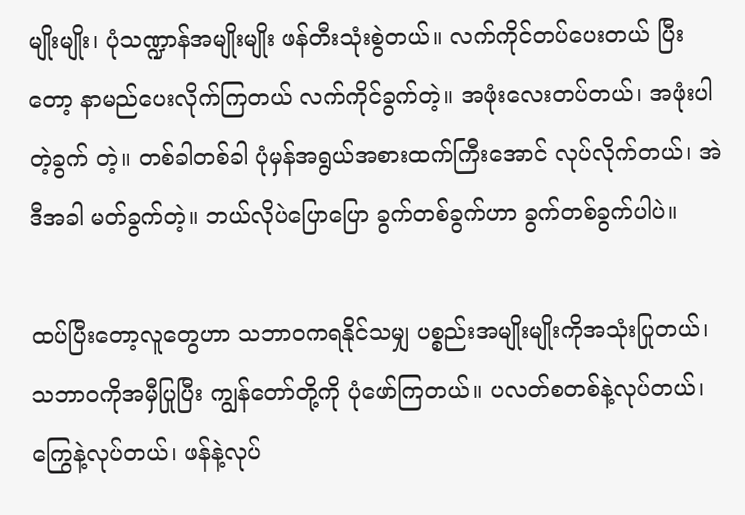မျိုးမျိုး၊ ပုံသဏ္ဍာန်အမျိုးမျိုး ဖန်တီးသုံးစွဲတယ်။ လက်ကိုင်တပ်ပေးတယ် ပြီးတော့ နာမည်ပေးလိုက်ကြတယ် လက်ကိုင်ခွက်တဲ့။ အဖုံးလေးတပ်တယ်၊ အဖုံးပါတဲ့ခွက် တဲ့။ တစ်ခါတစ်ခါ ပုံမှန်အရွယ်အစားထက်ကြီးအောင် လုပ်လိုက်တယ်၊ အဲဒီအခါ မတ်ခွက်တဲ့။ ဘယ်လိုပဲပြောပြော ခွက်တစ်ခွက်ဟာ ခွက်တစ်ခွက်ပါပဲ။

ထပ်ပြီးတော့လူတွေဟာ သဘာဝကရနိုင်သမျှ ပစ္စည်းအမျိုးမျိုးကိုအသုံးပြုတယ်၊ သဘာဝကိုအမှီပြုပြီး ကျွန်တော်တို့ကို ပုံဖော်ကြတယ်။ ပလတ်စတစ်နဲ့လုပ်တယ်၊ ကြွေနဲ့လုပ်တယ်၊ ဖန်နဲ့လုပ်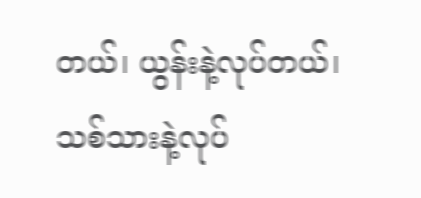တယ်၊ ယွန်းနဲ့လုပ်တယ်၊ သစ်သားနဲ့လုပ်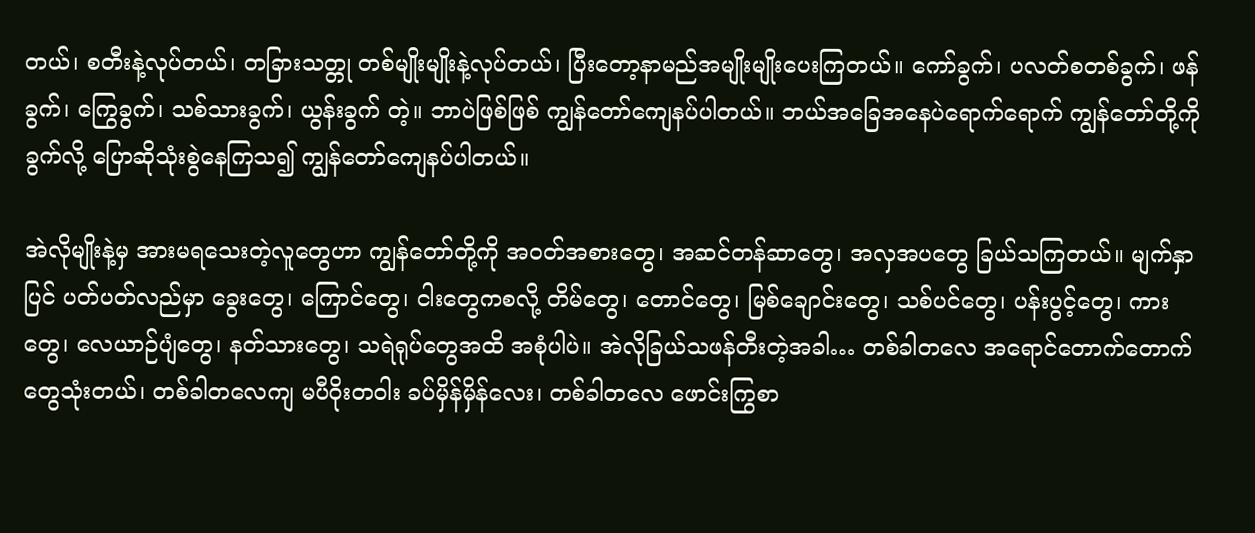တယ်၊ စတီးနဲ့လုပ်တယ်၊ တခြားသတ္တု တစ်မျိုးမျိုးနဲ့လုပ်တယ်၊ ပြီးတော့နာမည်အမျိုးမျိုးပေးကြတယ်။ ကော်ခွက်၊ ပလတ်စတစ်ခွက်၊ ဖန်ခွက်၊ ကြွေခွက်၊ သစ်သားခွက်၊ ယွန်းခွက် တဲ့။ ဘာပဲဖြစ်ဖြစ် ကျွန်တော်ကျေနပ်ပါတယ်။ ဘယ်အခြေအနေပဲရောက်ရောက် ကျွန်တော်တို့ကို ခွက်လို့ ပြောဆိုသုံးစွဲနေကြသ၍ ကျွန်တော်ကျေနပ်ပါတယ်။

အဲလိုမျိုးနဲ့မှ အားမရသေးတဲ့လူတွေဟာ ကျွန်တော်တို့ကို အဝတ်အစားတွေ၊ အဆင်တန်ဆာတွေ၊ အလှအပတွေ ခြယ်သကြတယ်။ မျက်နှာပြင် ပတ်ပတ်လည်မှာ ခွေးတွေ၊ ကြောင်တွေ၊ ငါးတွေကစလို့ တိမ်တွေ၊ တောင်တွေ၊ မြစ်ချောင်းတွေ၊ သစ်ပင်တွေ၊ ပန်းပွင့်တွေ၊ ကားတွေ၊ လေယာဉ်ပျံတွေ၊ နတ်သားတွေ၊ သရဲရုပ်တွေအထိ အစုံပါပဲ။ အဲလိုခြယ်သဖန်တီးတဲ့အခါ… တစ်ခါတလေ အရောင်တောက်တောက်တွေသုံးတယ်၊ တစ်ခါတလေကျ မပီဝိုးတဝါး ခပ်မှိန်မှိန်လေး၊ တစ်ခါတလေ ဖောင်းကြွစာ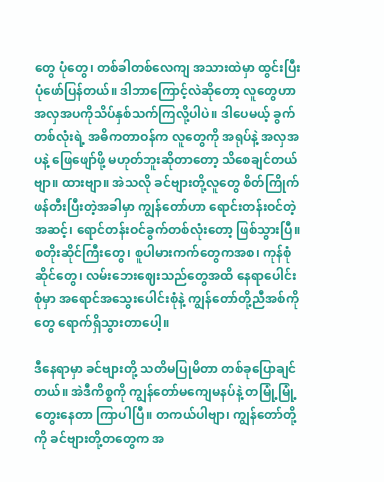တွေ ပုံတွေ၊ တစ်ခါတစ်လေကျ အသားထဲမှာ ထွင်းပြီးပုံဖော်ပြန်တယ်။ ဒါဘာကြောင့်လဲဆိုတော့ လူတွေဟာ အလှအပကိုသိပ်နှစ်သက်ကြလို့ပါပဲ။ ဒါပေမယ့် ခွက်တစ်လုံးရဲ့ အဓိကတာဝန်က လူတွေကို အရုပ်နဲ့ အလှအပနဲ့ ဖြေဖျော်ဖို့ မဟုတ်ဘူးဆိုတာတော့ သိစေချင်တယ်ဗျာ။ ထားဗျာ။ အဲသလို ခင်ဗျားတို့လူတွေ စိတ်ကြိုက်ဖန်တီးပြီးတဲ့အခါမှာ ကျွန်တော်ဟာ ရောင်းတန်းဝင်တဲ့အဆင့်၊ ရောင်တန်းဝင်ခွက်တစ်လုံးတော့ ဖြစ်သွားပြီ။ စတိုးဆိုင်ကြီးတွေ၊ စူပါမားကက်တွေကအစ၊ ကုန်စုံဆိုင်တွေ၊ လမ်းဘေးဈေးသည်တွေအထိ နေရာပေါင်းစုံမှာ အရောင်အသွေးပေါင်းစုံနဲ့ ကျွန်တော်တို့ညီအစ်ကိုတွေ ရောက်ရှိသွားတာပေါ့။

ဒီနေရာမှာ ခင်ဗျားတို့ သတိမပြုမိတာ တစ်ခုပြောချင်တယ်။ အဲဒီကိစ္စကို ကျွန်တော်မကျေမနပ်နဲ့ တမြုံ့မြုံ့တွေးနေတာ ကြာပါပြီ။ တကယ်ပါဗျာ၊ ကျွန်တော်တို့ကို ခင်ဗျားတို့တတွေက အ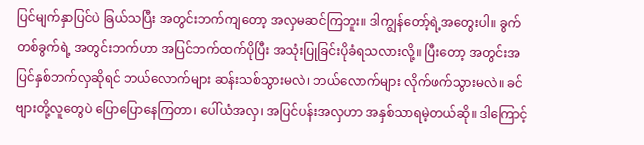ပြင်မျက်နှာပြင်ပဲ ခြယ်သပြီး အတွင်းဘက်ကျတော့ အလှမဆင်ကြဘူး။ ဒါကျွန်တော့်ရဲ့အတွေးပါ။ ခွက်တစ်ခွက်ရဲ့ အတွင်းဘက်ဟာ အပြင်ဘက်ထက်ပိုပြီး အသုံးပြုခြင်းပိုခံရသလားလို့။ ပြီးတော့ အတွင်းအပြင်နှစ်ဘက်လှဆိုရင် ဘယ်လောက်များ ဆန်းသစ်သွားမလဲ၊ ဘယ်လောက်များ လိုက်ဖက်သွားမလဲ။ ခင်ဗျားတို့လူတွေပဲ ပြောပြောနေကြတာ၊ ပေါ်ယံအလှ၊ အပြင်ပန်းအလှဟာ အနှစ်သာရမဲ့တယ်ဆို။ ဒါကြောင့်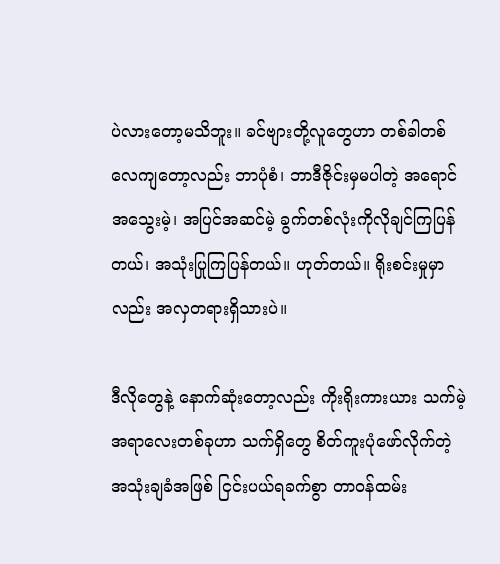ပဲလားတော့မသိဘူး။ ခင်ဗျားတို့လူတွေဟာ တစ်ခါတစ်လေကျတော့လည်း ဘာပုံစံ၊ ဘာဒီဇိုင်းမှမပါတဲ့ အရောင်အသွေးမဲ့၊ အပြင်အဆင်မဲ့ ခွက်တစ်လုံးကိုလိုချင်ကြပြန်တယ်၊ အသုံးပြုကြပြန်တယ်။ ဟုတ်တယ်။ ရိုးစင်းမှုမှာလည်း အလှတရားရှိသားပဲ။

ဒီလိုတွေနဲ့ နောက်ဆုံးတော့လည်း ကိုးရိုးကားယား သက်မဲ့အရာလေးတစ်ခုဟာ သက်ရှိတွေ စိတ်ကူးပုံဖော်လိုက်တဲ့ အသုံးချခံအဖြစ် ငြင်းပယ်ရခက်စွာ တာဝန်ထမ်း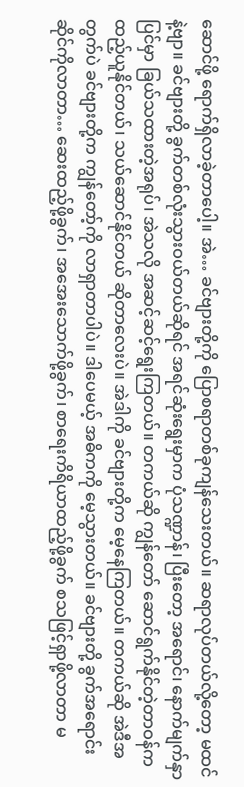ဆောင်ဖို့ ရောက်ရှိလာခဲ့တာပေါ့။ အဲ… ခင်ဗျားတို့ကို ပြောစရာတစ်ခုကျန်သေးတယ်။ ဆရာလုပ်တယ်လို့တော့ မထင်နဲ့ဗျာ။ ခင်ဗျားတို့ ခွက်တစ်လုံးသွားဝယ်တယ်ဆိုရင် အရင်ဆုံးရွေးမှာက ပုံသဏ္ဍာန်၊ ပြီးတော့ အရောင်၊ နောက်မျက်နှာပြင်မှာ ခြယ်သထားတဲ့အရုပ်၊ အဲသလို အဆင့်ဆင့်ရွေးကြတယ်။ တကယ်ဆို ကျွန်တော် ဆောင်ရွက်နိုင်တဲ့တာဝန်က ထည့်ယူနိုင်တယ်၊ သယ်ဆောင်နိုင်တယ် ဆိုတာလေးပဲ။ အဲဒါကို ခင်ဗျားတို့က မေ့နေကြတယ်။ တကယ်ဆို အဲဒီအတွက်ပဲ ခင်ဗျားတို့က ကျွန်တော့်ကို လာရှာတာပါပဲ။ ဒါပေမယ့် အဓိကကို မေ့သွားတယ်။ ခင်ဗျားတို့ ခွက်အရောင်းဆိုင်ကိုလာတာ… ဆေးထည့်ဖို့ခွက်၊ အအေးသောက်ဖို့ခွက်၊ စာရေးကိရိယာထည့်ဖို့ခွက် စသဖြင့်ရှာဖို့လာတာ မ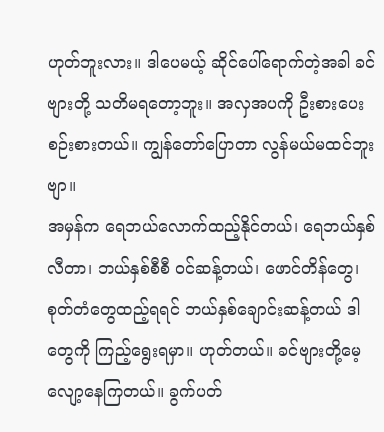ဟုတ်ဘူးလား။ ဒါပေမယ့် ဆိုင်ပေါ်ရောက်တဲ့အခါ ခင်ဗျားတို့ သတိမရတော့ဘူး။ အလှအပကို ဦးစားပေးစဉ်းစားတယ်။ ကျွန်တော်ပြောတာ လွန်မယ်မထင်ဘူးဗျာ။
အမှန်က ရေဘယ်လောက်ထည့်နိုင်တယ်၊ ရေဘယ်နှစ်လီတာ၊ ဘယ်နှစ်စီစီ ဝင်ဆန့်တယ်၊ ဖောင်တိန်တွေ၊ စုတ်တံတွေထည့်ရရင် ဘယ်နှစ်ချောင်းဆန့်တယ် ဒါတွေကို ကြည့်ရွေးရမှာ။ ဟုတ်တယ်။ ခင်ဗျားတို့မေ့လျော့နေကြတယ်။ ခွက်ပတ်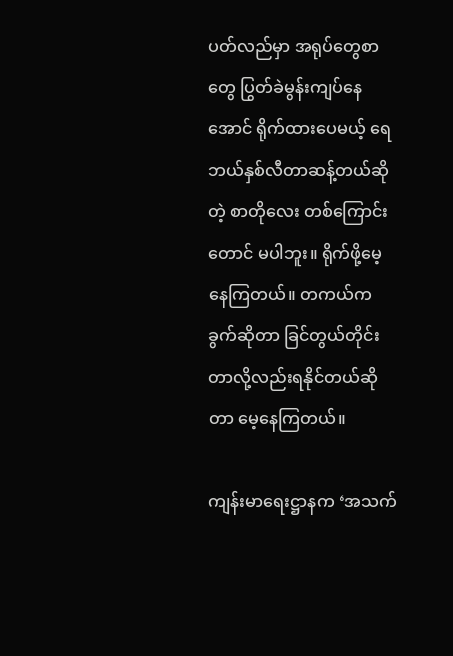ပတ်လည်မှာ အရုပ်တွေစာတွေ ပြွတ်ခဲမွန်းကျပ်နေအောင် ရိုက်ထားပေမယ့် ရေဘယ်နှစ်လီတာဆန့်တယ်ဆိုတဲ့ စာတိုလေး တစ်ကြောင်းတောင် မပါဘူး။ ရိုက်ဖို့မေ့နေကြတယ်။ တကယ်က ခွက်ဆိုတာ ခြင်တွယ်တိုင်းတာလို့လည်းရနိုင်တယ်ဆိုတာ မေ့နေကြတယ်။

ကျန်းမာရေးဋ္ဌာနက ‘အသက်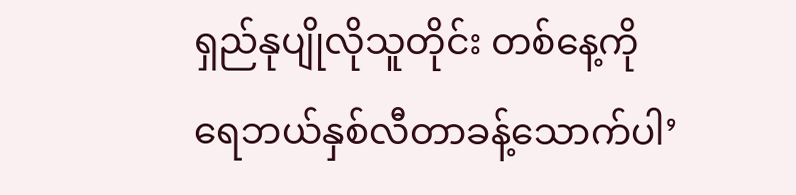ရှည်နုပျိုလိုသူတိုင်း တစ်နေ့ကို ရေဘယ်နှစ်လီတာခန့်သောက်ပါ’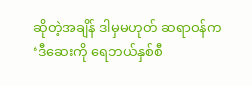ဆိုတဲ့အချိန် ဒါမှမဟုတ် ဆရာဝန်က ‘ဒီဆေးကို ရေဘယ်နှစ်စီ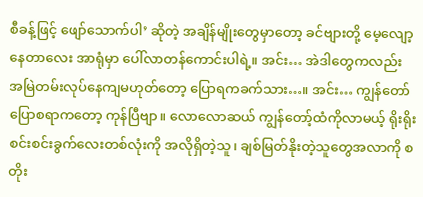စီခန့်ဖြင့် ဖျော်သောက်ပါ’ ဆိုတဲ့ အချိန်မျိုးတွေမှာတော့ ခင်ဗျားတို့ မေ့လျော့နေတာလေး အာရုံမှာ ပေါ်လာတန်ကောင်းပါရဲ့။ အင်း… အဲဒါတွေကလည်း အမြဲတမ်းလုပ်နေကျမဟုတ်တော့ ပြောရကခက်သား…။ အင်း… ကျွန်တော် ပြောစရာကတော့ ကုန်ပြီဗျာ။ လောလောဆယ် ကျွန်တော့်ထံကိုလာမယ့် ရိုးရိုးစင်းစင်းခွက်လေးတစ်လုံးကို အလိုရှိတဲ့သူ၊ ချစ်မြတ်နိုးတဲ့သူတွေအလာကို စတိုး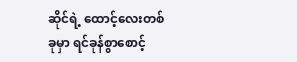ဆိုင်ရဲ့ ထောင့်လေးတစ်ခုမှာ ရင်ခုန်စွာစောင့်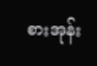စားအုန်း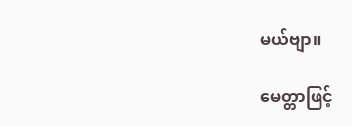မယ်ဗျာ။

မေတ္တာဖြင့်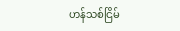ဟန်သစ်ငြိမ်